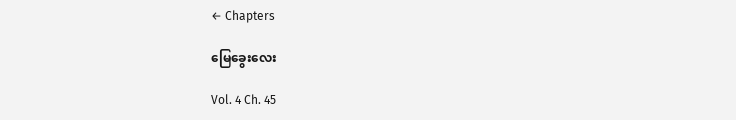← Chapters

မြေခွေးလေး

Vol. 4 Ch. 45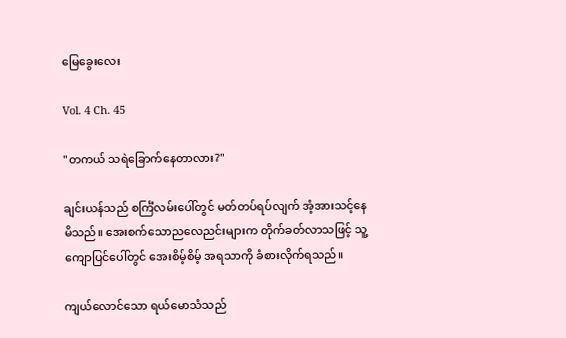မြေခွေးလေး

Vol. 4 Ch. 45

"တကယ် သရဲခြောက်နေတာလား?"

ချင်းယန်သည် စင်္ကြံလမ်းပေါ်တွင် မတ်တပ်ရပ်လျက် အံ့အားသင့်နေမိသည်။ အေးစက်သောညလေညင်းများက တိုက်ခတ်လာသဖြင့် သူ့ကျောပြင်ပေါ်တွင် အေးစိမ့်စိမ့် အရသာကို ခံစားလိုက်ရသည်။

ကျယ်လောင်သော ရယ်မောသံသည်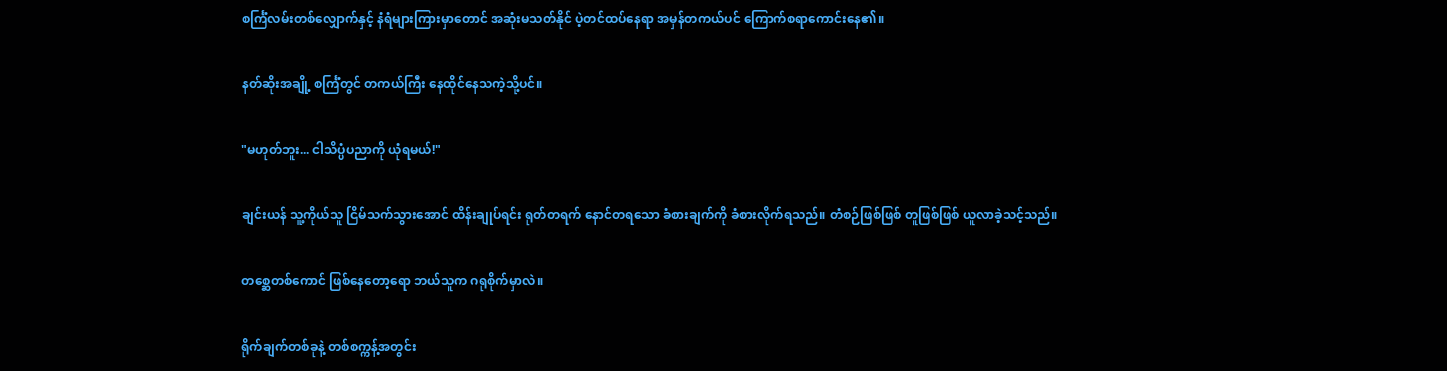စင်္ကြံလမ်းတစ်လျှောက်နှင့် နံရံများကြားမှာတောင် အဆုံးမသတ်နိုင် ပဲ့တင်ထပ်နေရာ အမှန်တကယ်ပင် ကြောက်စရာကောင်းနေ၏။

နတ်ဆိုးအချို့ စင်္ကြံတွင် တကယ်ကြီး နေထိုင်နေသကဲ့သို့ပင်။

"မဟုတ်ဘူး... ငါသိပ္ပံပညာကို ယုံရမယ်!"

ချင်းယန် သူ့ကိုယ်သူ ငြိမ်သက်သွားအောင် ထိန်းချုပ်ရင်း ရုတ်တရက် နောင်တရသော ခံစားချက်ကို ခံစားလိုက်ရသည်။ တံစဉ်ဖြစ်ဖြစ် တူဖြစ်ဖြစ် ယူလာခဲ့သင့်သည်။

တစ္ဆေတစ်ကောင် ဖြစ်နေတော့ရော ဘယ်သူက ဂရုစိုက်မှာလဲ။

ရိုက်ချက်တစ်ခုနဲ့ တစ်စက္ကန့်အတွင်း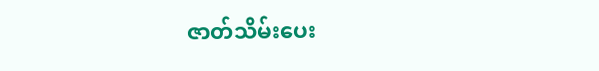ဇာတ်သိမ်းပေး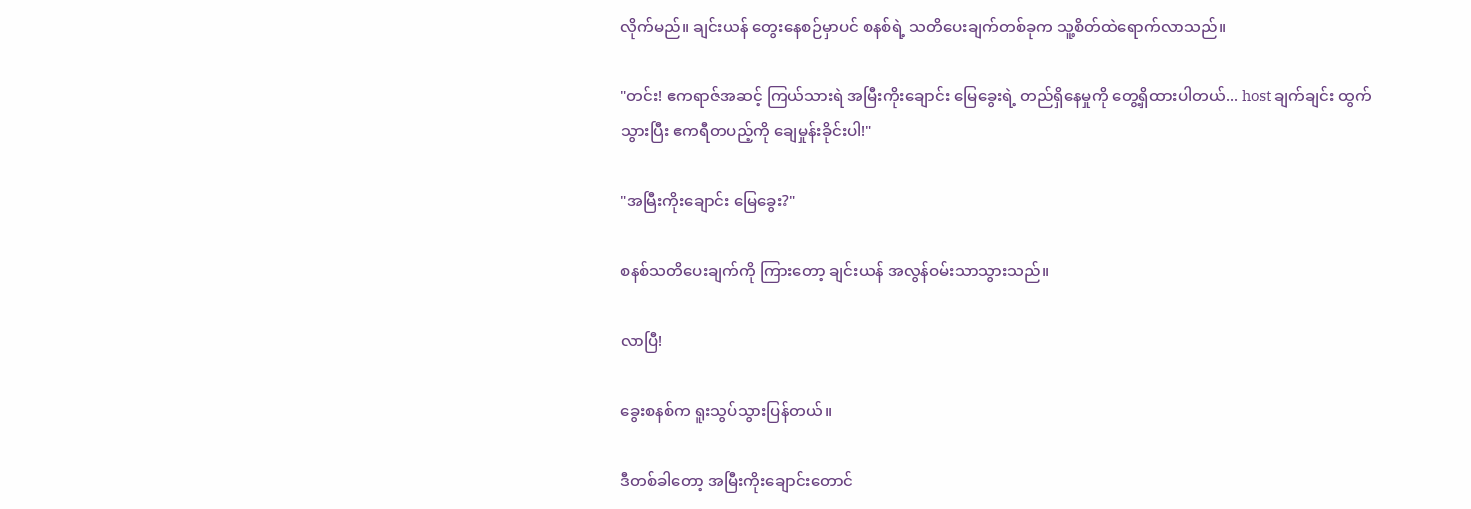လိုက်မည်။ ချင်းယန် တွေးနေစဉ်မှာပင် စနစ်ရဲ့ သတိပေးချက်တစ်ခုက သူ့စိတ်ထဲရောက်လာသည်။

"တင်း! ဧကရာဇ်အဆင့် ကြယ်သားရဲ အမြီးကိုးချောင်း မြေခွေးရဲ့ တည်ရှိနေမှုကို တွေ့ရှိထားပါတယ်... host ချက်ချင်း ထွက်သွားပြီး ဧကရီတပည့်ကို ချေမှုန်းခိုင်းပါ!"

"အမြီးကိုးချောင်း မြေခွေး?"

စနစ်သတိပေးချက်ကို ကြားတော့ ချင်းယန် အလွန်ဝမ်းသာသွားသည်။

လာပြီ!

ခွေးစနစ်က ရူးသွပ်သွားပြန်တယ်။

ဒီတစ်ခါတော့ အမြီးကိုးချောင်းတောင်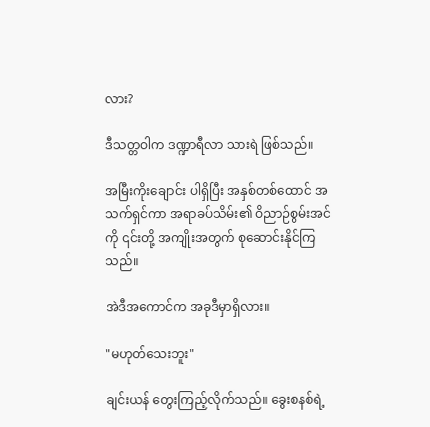လား?

ဒီသတ္တဝါက ဒဏ္ဍာရီလာ သားရဲ ဖြစ်သည်။

အမြီးကိုးချောင်း ပါရှိပြီး အနှစ်တစ်ထောင် အသက်ရှင်ကာ အရာခပ်သိမ်း၏ ဝိညာဉ်စွမ်းအင်ကို ၎င်းတို့ အကျိုးအတွက် စုဆောင်းနိုင်ကြသည်။

အဲဒီအကောင်က အခုဒီမှာရှိလား။

"မဟုတ်သေးဘူး"

ချင်းယန် တွေးကြည့်လိုက်သည်။ ခွေးစနစ်ရဲ့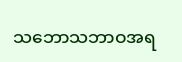သဘောသဘာဝအရ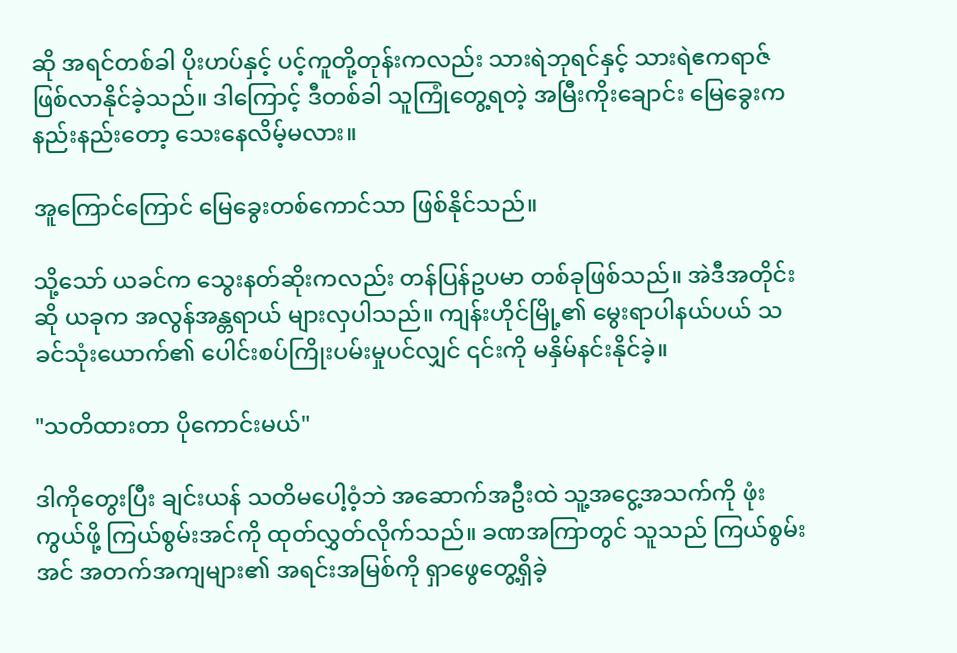ဆို အရင်တစ်ခါ ပိုးဟပ်နှင့် ပင့်ကူတို့တုန်းကလည်း သားရဲဘုရင်နှင့် သားရဲဧကရာဇ် ဖြစ်လာနိုင်ခဲ့သည်။ ဒါကြောင့် ဒီတစ်ခါ သူကြုံတွေ့ရတဲ့ အမြီးကိုးချောင်း မြေခွေးက နည်းနည်းတော့ သေးနေလိမ့်မလား။

အူကြောင်ကြောင် မြေခွေးတစ်ကောင်သာ ဖြစ်နိုင်သည်။

သို့သော် ယခင်က သွေးနတ်ဆိုးကလည်း တန်ပြန်ဥပမာ တစ်ခုဖြစ်သည်။ အဲဒီအတိုင်းဆို ယခုက အလွန်အန္တရာယ် များလှပါသည်။ ကျန်းဟိုင်မြို့၏ မွေးရာပါနယ်ပယ် သခင်သုံးယောက်၏ ပေါင်းစပ်ကြိုးပမ်းမှုပင်လျှင် ၎င်းကို မနှိမ်နင်းနိုင်ခဲ့။

"သတိထားတာ ပိုကောင်းမယ်"

ဒါကိုတွေးပြီး ချင်းယန် သတိမပေါ့ဝံ့ဘဲ အဆောက်အဦးထဲ သူ့အငွေ့အသက်ကို ဖုံးကွယ်ဖို့ ကြယ်စွမ်းအင်ကို ထုတ်လွှတ်လိုက်သည်။ ခဏအကြာတွင် သူသည် ကြယ်စွမ်းအင် အတက်အကျများ၏ အရင်းအမြစ်ကို ရှာဖွေတွေ့ရှိခဲ့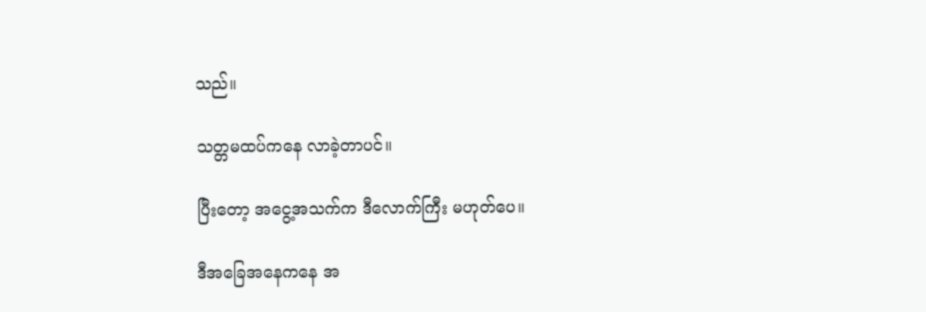သည်။

သတ္တမထပ်ကနေ လာခဲ့တာပင်။

ပြီးတော့ အငွေ့အသက်က ဒီလောက်ကြီး မဟုတ်ပေ။

ဒီအခြေအနေကနေ အ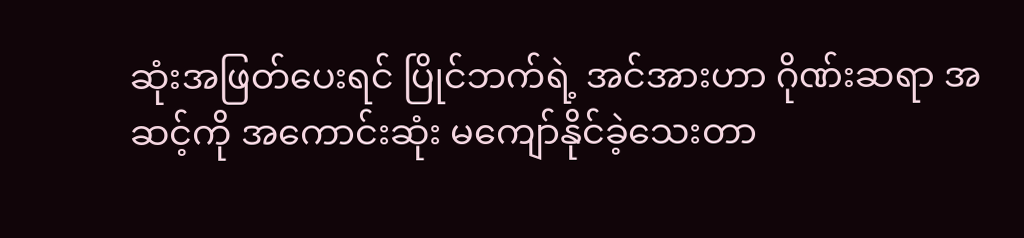ဆုံးအဖြတ်ပေးရင် ပြိုင်ဘက်ရဲ့ အင်အားဟာ ဂိုဏ်းဆရာ အဆင့်ကို အကောင်းဆုံး မကျော်နိုင်ခဲ့သေးတာ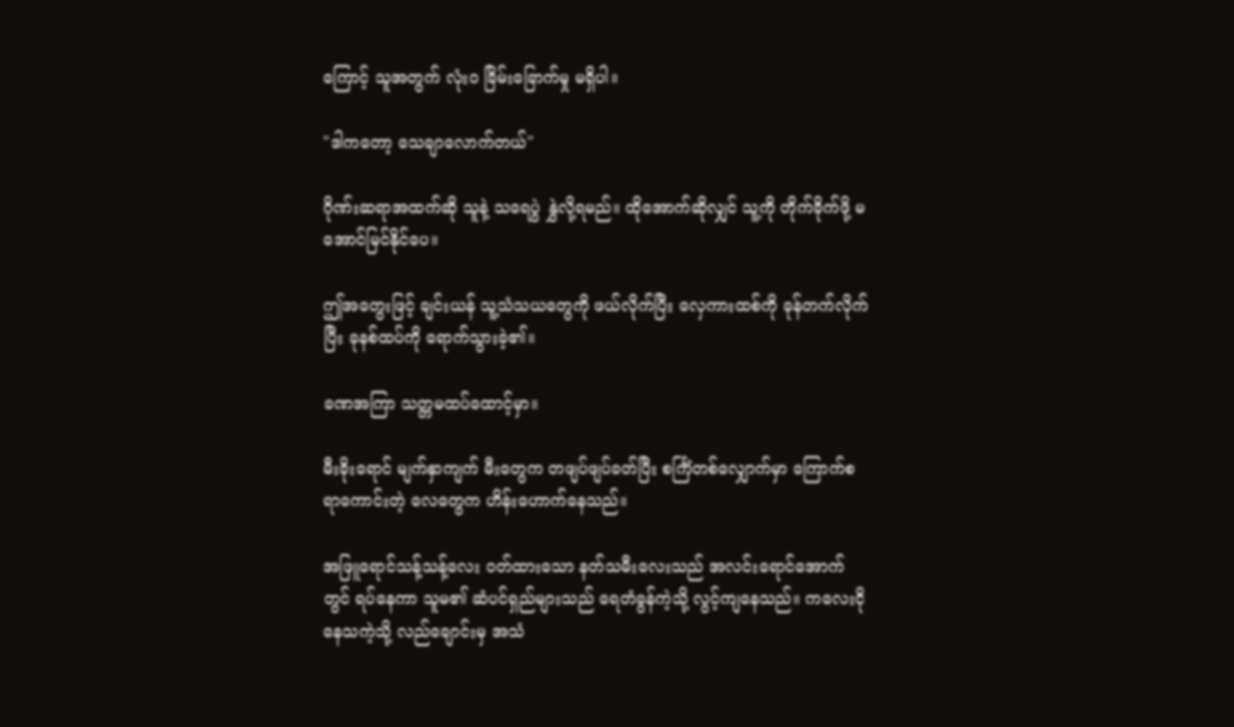ကြောင့် သူအတွက် လုံးဝ ခြိမ်းခြောက်မှု မရှိပါ။

"ဒါကတော့ သေချာလောက်တယ်"

ဂိုဏ်းဆရာအထက်ဆို သူနဲ့ သရေပွဲ နွှဲလို့ရမည်။ ထိုအောက်ဆိုလျှင် သူ့ကို တိုက်ခိုက်ဖို့ မအောင်မြင်နိုင်ပေ။

ဤအတွေးဖြင့် ချင်းယန် သူ့သံသယတွေကို ဖယ်လိုက်ပြီး လှေကားထစ်ကို ခုန်တက်လိုက်ပြီး ခုနစ်ထပ်ကို ရောက်သွားခဲ့၏။

ခဏအကြာ သတ္တမထပ်ထောင့်မှာ။

မီးခိုးရောင် မျက်နှာကျက် မီးတွေက တဖျပ်ဖျပ်ခတ်ပြီး စင်္ကြံတစ်လျှောက်မှာ ကြောက်စရာကောင်းတဲ့ လေတွေက ဟိန်းဟောက်နေသည်။

အဖြူရောင်သန့်သန့်လေး ဝတ်ထားသော နတ်သမီးလေးသည် အလင်းရောင်အောက်တွင် ရပ်နေကာ သူမ၏ ဆံပင်ရှည်များသည် ရေတံခွန်ကဲ့သို့ လွင့်ကျနေသည်။ ကလေးငိုနေသကဲ့သို့ လည်ချောင်းမှ အသံ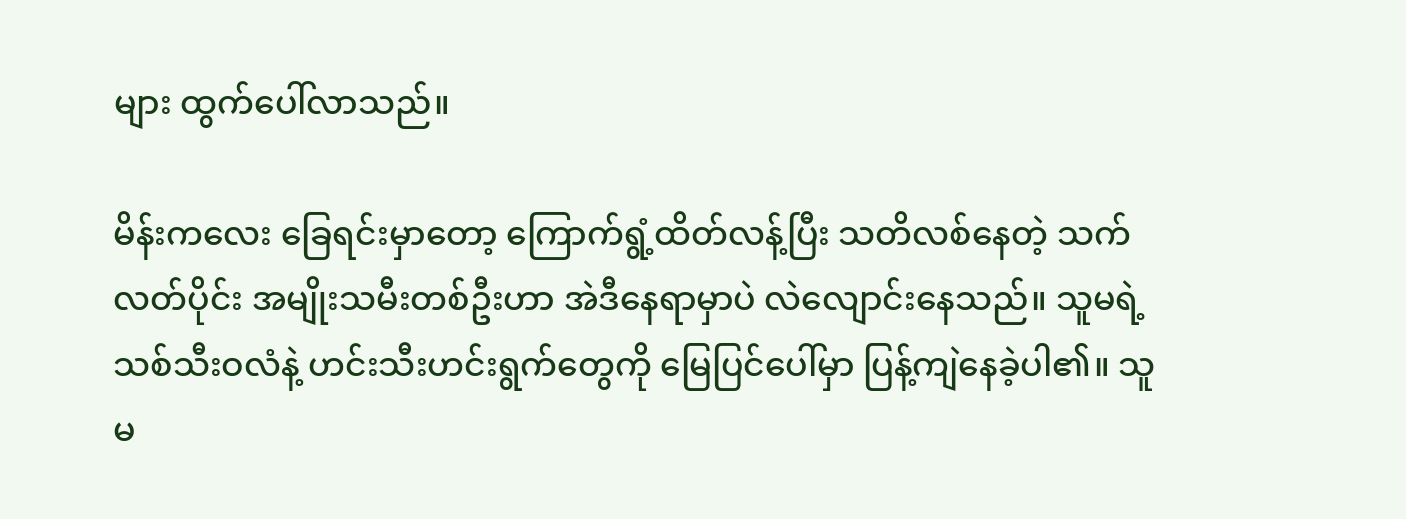များ ထွက်ပေါ်လာသည်။

မိန်းကလေး ခြေရင်းမှာတော့ ကြောက်ရွံ့ထိတ်လန့်ပြီး သတိလစ်နေတဲ့ သက်လတ်ပိုင်း အမျိုးသမီးတစ်ဦးဟာ အဲဒီနေရာမှာပဲ လဲလျောင်းနေသည်။ သူမရဲ့ သစ်သီးဝလံနဲ့ ဟင်းသီးဟင်းရွက်တွေကို မြေပြင်ပေါ်မှာ ပြန့်ကျဲနေခဲ့ပါ၏။ သူမ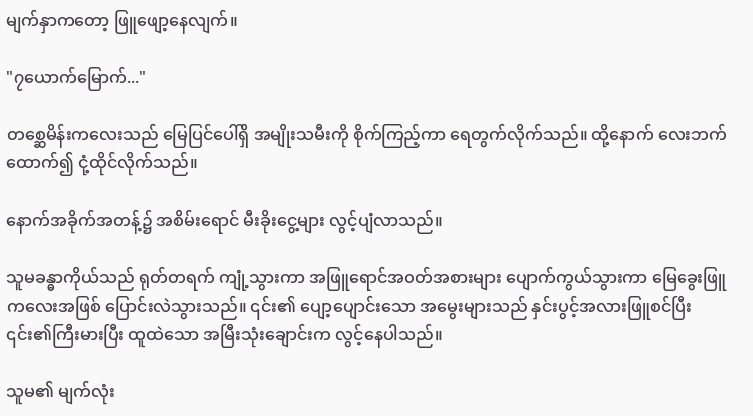မျက်နှာကတော့ ဖြူဖျော့နေလျက်။

"၇ယောက်မြောက်..."

တစ္ဆေမိန်းကလေးသည် မြေပြင်ပေါ်ရှိ အမျိုးသမီးကို စိုက်ကြည့်ကာ ရေတွက်လိုက်သည်။ ထို့နောက် လေးဘက်ထောက်၍ ငုံ့ထိုင်လိုက်သည်။

နောက်အခိုက်အတန့်၌ အစိမ်းရောင် မီးခိုးငွေ့များ လွင့်ပျံလာသည်။

သူမခန္ဓာကိုယ်သည် ရုတ်တရက် ကျုံ့သွားကာ အဖြူရောင်အဝတ်အစားများ ပျောက်ကွယ်သွားကာ မြေခွေးဖြူကလေးအဖြစ် ပြောင်းလဲသွားသည်။ ၎င်း၏ ပျော့ပျောင်းသော အမွေးများသည် နှင်းပွင့်အလားဖြူစင်ပြီး ၎င်း၏ကြီးမားပြီး ထူထဲသော အမြီးသုံးချောင်းက လွင့်နေပါသည်။

သူမ၏ မျက်လုံး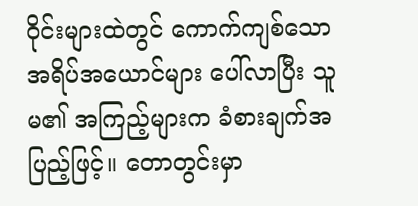ဝိုင်းများထဲတွင် ကောက်ကျစ်သော အရိပ်အယောင်များ ပေါ်လာပြီး သူမ၏ အကြည့်များက ခံစားချက်အပြည့်ဖြင့်။ တောတွင်းမှာ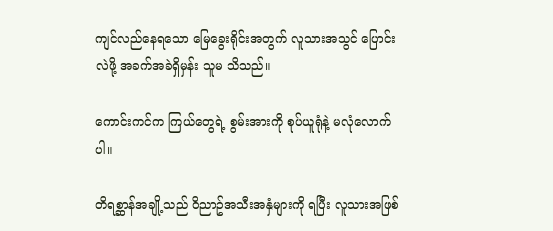ကျင်လည်နေရသော မြေခွေးရိုင်းအတွက် လူသားအသွင် ပြောင်းလဲဖို့ အခက်အခဲရှိမှန်း သူမ သိသည်။

ကောင်းကင်က ကြယ်တွေရဲ့ စွမ်းအားကို စုပ်ယူရုံနဲ့ မလုံလောက်ပါ။

တိရစ္ဆာန်အချို့သည် ဝိညာဥ်အသီးအနှံများကို ရပြီး လူသားအဖြစ်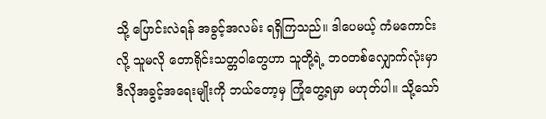သို့ ပြောင်းလဲရန် အခွင့်အလမ်း ရရှိကြသည်။ ဒါပေမယ့် ကံမကောင်းလို့ သူမလို တောရိုင်းသတ္တဝါတွေဟာ သူတို့ရဲ့ ဘဝတစ်လျှောက်လုံးမှာ ဒီလိုအခွင့်အရေးမျိုးကို ဘယ်တော့မှ ကြုံတွေ့ရမှာ မဟုတ်ပါ။ သို့သော်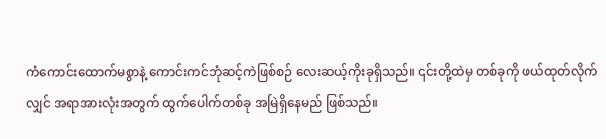ကံကောင်းထောက်မစွာနဲ့ ကောင်းကင်ဘုံဆင့်ကဲဖြစ်စဉ် လေးဆယ့်ကိုးခုရှိသည်။ ၎င်းတို့ထဲမှ တစ်ခုကို ဖယ်ထုတ်လိုက်လျှင် အရာအားလုံးအတွက် ထွက်ပေါက်တစ်ခု အမြဲရှိနေမည် ဖြစ်သည်။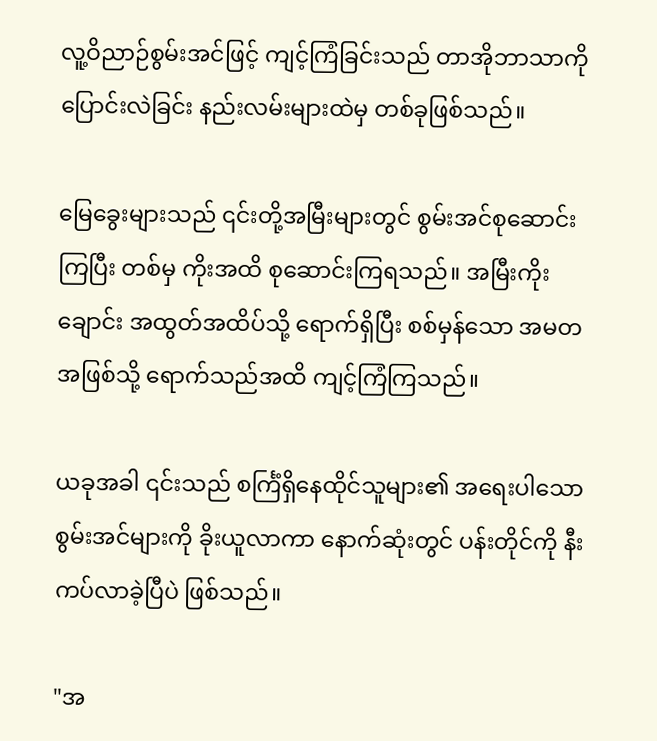လူ့ဝိညာဉ်စွမ်းအင်ဖြင့် ကျင့်ကြံခြင်းသည် တာအိုဘာသာကို ပြောင်းလဲခြင်း နည်းလမ်းများထဲမှ တစ်ခုဖြစ်သည်။

မြေခွေးများသည် ၎င်းတို့အမြီးများတွင် စွမ်းအင်စုဆောင်းကြပြီး တစ်မှ ကိုးအထိ စုဆောင်းကြရသည်။ အမြီးကိုးချောင်း အထွတ်အထိပ်သို့ ရောက်ရှိပြီး စစ်မှန်သော အမတအဖြစ်သို့ ရောက်သည်အထိ ကျင့်ကြံကြသည်။

ယခုအခါ ၎င်းသည် စင်္ကြံရှိနေထိုင်သူများ၏ အရေးပါသော စွမ်းအင်များကို ခိုးယူလာကာ နောက်ဆုံးတွင် ပန်းတိုင်ကို နီးကပ်လာခဲ့ပြီပဲ ဖြစ်သည်။

"အ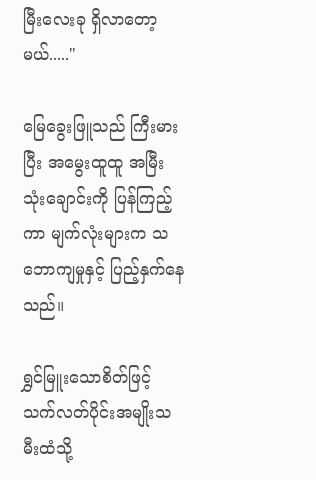မြီးလေးခု ရှိလာတော့မယ်....."

မြေခွေးဖြူသည် ကြီးမားပြီး အမွေးထူထူ အမြီးသုံးချောင်းကို ပြန်ကြည့်ကာ မျက်လုံးများက သဘောကျမှုနှင့် ပြည့်နှက်နေသည်။

ရွှင်မြူးသောစိတ်ဖြင့် သက်လတ်ပိုင်းအမျိုးသမီးထံသို့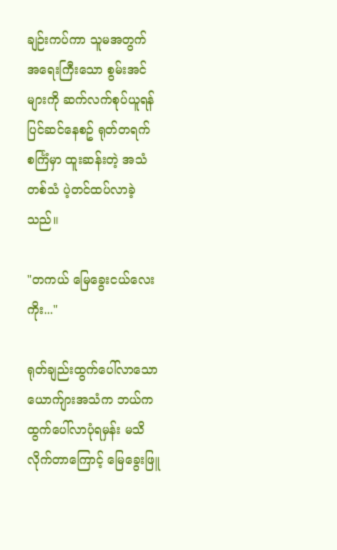ချဉ်းကပ်ကာ သူမအတွက် အရေးကြီးသော စွမ်းအင်များကို ဆက်လက်စုပ်ယူရန် ပြင်ဆင်နေစဥ် ရုတ်တရက် စင်္ကြံမှာ ထူးဆန်းတဲ့ အသံတစ်သံ ပဲ့တင်ထပ်လာခဲ့သည်။

"တကယ် မြေခွေးငယ်လေးကိုး..."

ရုတ်ချည်းထွက်ပေါ်လာသော ယောက်ျားအသံက ဘယ်က ထွက်ပေါ်လာပုံရမှန်း မသိလိုက်တာကြောင့် မြေခွေးဖြူ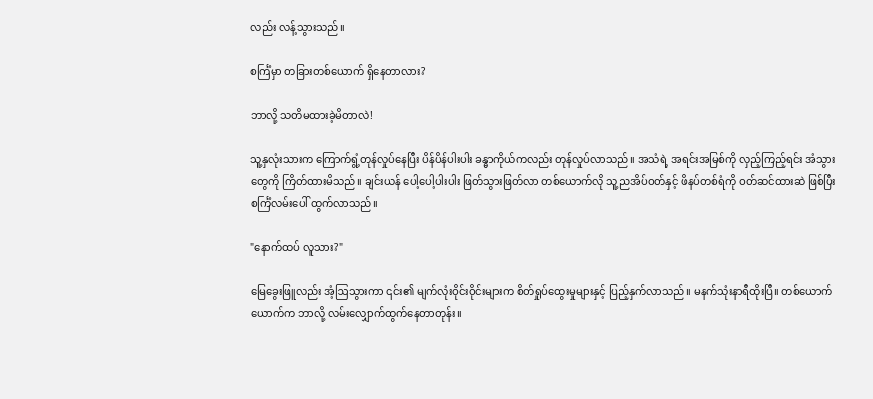လည်း လန့်သွားသည်။

စင်္ကြံမှာ တခြားတစ်ယောက် ရှိနေတာလား?

ဘာလို့ သတိမထားခဲ့မိတာလဲ!

သူ့နှလုံးသားက ကြောက်ရွံ့တုန်လှုပ်နေပြီး ပိန်ပိန်ပါးပါး ခန္ဓာကိုယ်ကလည်း တုန်လှုပ်လာသည်။ အသံရဲ့ အရင်းအမြစ်ကို လှည့်ကြည့်ရင်း အံသွားတွေကို ကြိတ်ထားမိသည်။ ချင်းယန် ပေါ့ပေါ့ပါးပါး ဖြတ်သွားဖြတ်လာ တစ်ယောက်လို သူ့ညအိပ်ဝတ်နှင့် ဖိနပ်တစ်ရံကို ဝတ်ဆင်ထားဆဲ ဖြစ်ပြီး စင်္ကြံလမ်းပေါ် ထွက်လာသည်။

"နောက်ထပ် လူသား?"

မြေခွေးဖြူလည်း အံ့ဩသွားကာ ၎င်း၏ မျက်လုံးဝိုင်းဝိုင်းများက စိတ်ရှုပ်ထွေးမှုများနှင့် ပြည့်နှက်လာသည်။ မနက်သုံးနာရီထိုးပြီ။ တစ်ယောက်ယောက်က ဘာလို့ လမ်းလျှောက်ထွက်နေတာတုန်း။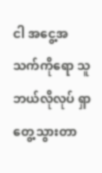ငါ အငွေ့အသက်ကိုရော သူဘယ်လိုလုပ် ရှာတွေ့သွားတာ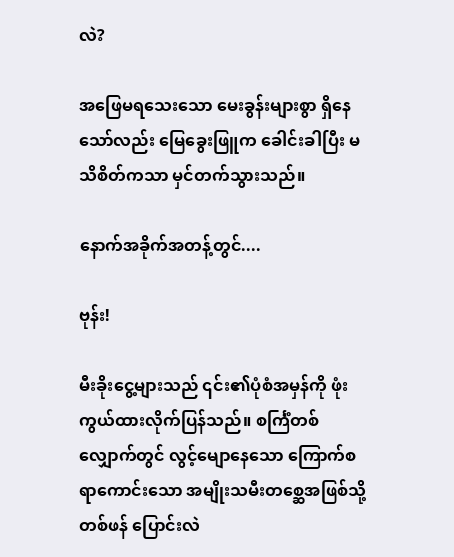လဲ?

အဖြေမရသေးသော မေးခွန်းများစွာ ရှိနေသော်လည်း မြေခွေးဖြူက ခေါင်းခါပြီး မသိစိတ်ကသာ မှင်တက်သွားသည်။

နောက်အခိုက်အတန့်တွင်....

ဗုန်း!

မီးခိုးငွေ့များသည် ၎င်း၏ပုံစံအမှန်ကို ဖုံးကွယ်ထားလိုက်ပြန်သည်။ စင်္ကြံတစ်လျှောက်တွင် လွင့်မျောနေသော ကြောက်စရာကောင်းသော အမျိုးသမီးတစ္ဆေအဖြစ်သို့ တစ်ဖန် ပြောင်းလဲ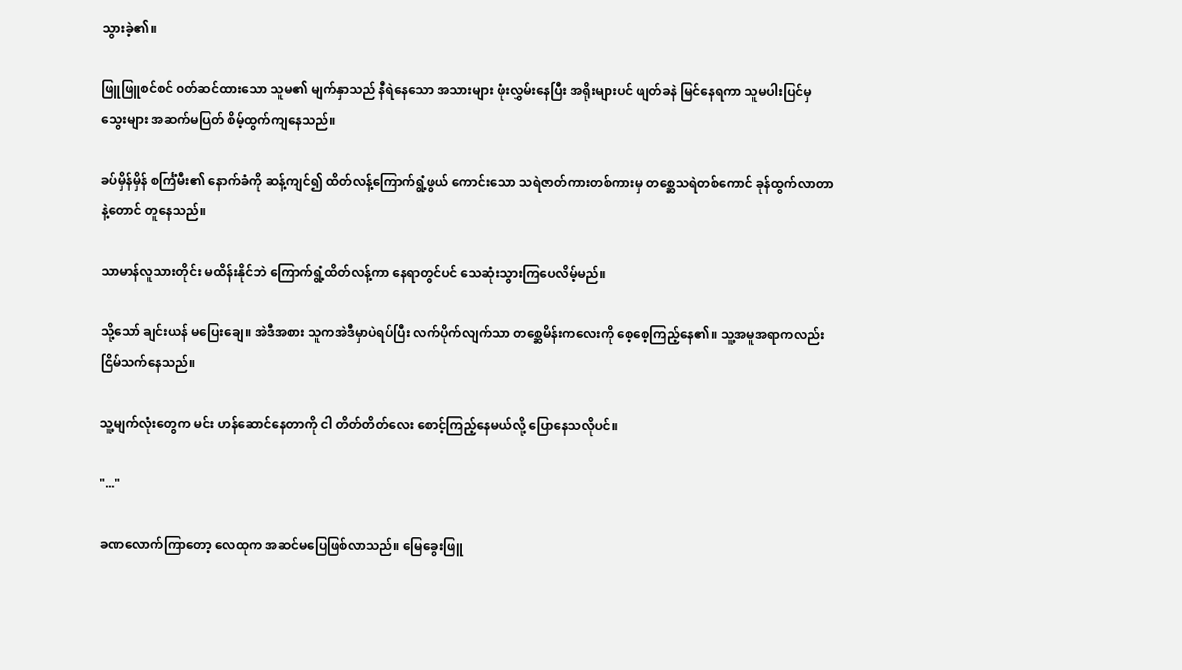သွားခဲ့၏။

ဖြူဖြူစင်စင် ၀တ်ဆင်ထားသော သူမ၏ မျက်နှာသည် နီရဲနေသော အသားများ ဖုံးလွှမ်းနေပြီး အရိုးများပင် ဖျတ်ခနဲ မြင်နေရကာ သူမပါးပြင်မှ သွေးများ အဆက်မပြတ် စိမ့်ထွက်ကျနေသည်။

ခပ်မှိန်မှိန် စင်္ကြံမီး၏ နောက်ခံကို ဆန့်ကျင်၍ ထိတ်လန့်ကြောက်ရွံ့ဖွယ် ကောင်းသော သရဲဇာတ်ကားတစ်ကားမှ တစ္ဆေသရဲတစ်ကောင် ခုန်ထွက်လာတာနဲ့တောင် တူနေသည်။

သာမာန်လူသားတိုင်း မထိန်းနိုင်ဘဲ ကြောက်ရွံ့ထိတ်လန့်ကာ နေရာတွင်ပင် သေဆုံးသွားကြပေလိမ့်မည်။

သို့သော် ချင်းယန် မပြေးချေ။ အဲဒီအစား သူကအဲဒီမှာပဲရပ်ပြီး လက်ပိုက်လျက်သာ တစ္ဆေမိန်းကလေးကို စေ့စေ့ကြည့်နေ၏။ သူ့အမူအရာကလည်း ငြိမ်သက်နေသည်။

သူ့မျက်လုံးတွေက မင်း ဟန်ဆောင်နေတာကို ငါ တိတ်တိတ်လေး စောင့်ကြည့်နေမယ်လို့ ပြောနေသလိုပင်။

"..."

ခဏလောက်ကြာတော့ လေထုက အဆင်မပြေဖြစ်လာသည်။ မြေခွေးဖြူ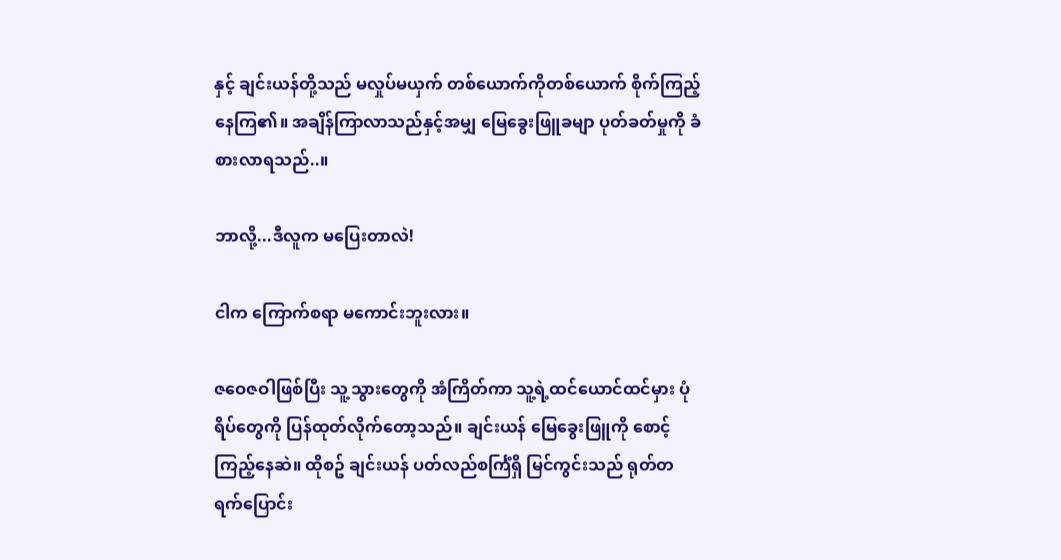နှင့် ချင်းယန်တို့သည် မလှုပ်မယှက် တစ်ယောက်ကိုတစ်ယောက် စိုက်ကြည့်နေကြ၏။ အချိန်ကြာလာသည်နှင့်အမျှ မြေခွေးဖြူခမျာ ပုတ်ခတ်မှုကို ခံစားလာရသည်..။

ဘာလို့...ဒီလူက မပြေးတာလဲ!

ငါက ကြောက်စရာ မကောင်းဘူးလား။

ဇဝေဇဝါဖြစ်ပြီး သူ့သွားတွေကို အံကြိတ်ကာ သူ့ရဲ့ထင်ယောင်ထင်မှား ပုံရိပ်တွေကို ပြန်ထုတ်လိုက်တော့သည်။ ချင်းယန် မြေခွေးဖြူကို စောင့်ကြည့်နေဆဲ။ ထိုစဥ် ချင်းယန် ပတ်လည်စင်္ကြံရှိ မြင်ကွင်းသည် ရုတ်တရက်ပြောင်း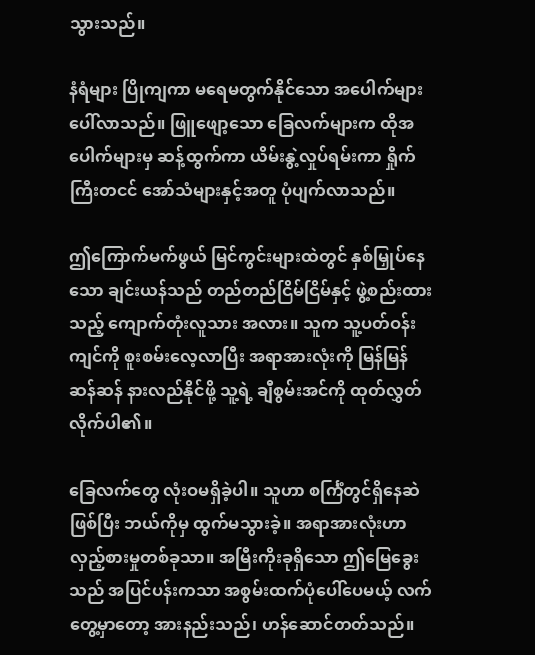သွားသည်။

နံရံများ ပြိုကျကာ မရေမတွက်နိုင်သော အပေါက်များ ပေါ်လာသည်။ ဖြူဖျော့သော ခြေလက်များက ထိုအပေါက်များမှ ဆန့်ထွက်ကာ ယိမ်းနွဲ့လှုပ်ရမ်းကာ ရှိုက်ကြီးတငင် အော်သံများနှင့်အတူ ပုံပျက်လာသည်။

ဤကြောက်မက်ဖွယ် မြင်ကွင်းများထဲတွင် နှစ်မြှုပ်နေသော ချင်းယန်သည် တည်တည်ငြိမ်ငြိမ်နှင့် ဖွဲ့စည်းထားသည့် ကျောက်တုံးလူသား အလား။ သူက သူ့ပတ်ဝန်းကျင်ကို စူးစမ်းလေ့လာပြီး အရာအားလုံးကို မြန်မြန်ဆန်ဆန် နားလည်နိုင်ဖို့ သူ့ရဲ့ ချီစွမ်းအင်ကို ထုတ်လွှတ်လိုက်ပါ၏။

ခြေလက်တွေ လုံးဝမရှိခဲ့ပါ။ သူဟာ စင်္ကြံတွင်ရှိနေဆဲ ဖြစ်ပြီး ဘယ်ကိုမှ ထွက်မသွားခဲ့။ အရာအားလုံးဟာ လှည့်စားမှုတစ်ခုသာ။ အမြီးကိုးခုရှိသော ဤမြေခွေးသည် အပြင်ပန်းကသာ အစွမ်းထက်ပုံပေါ်ပေမယ့် လက်တွေ့မှာတော့ အားနည်းသည်၊ ဟန်ဆောင်တတ်သည်။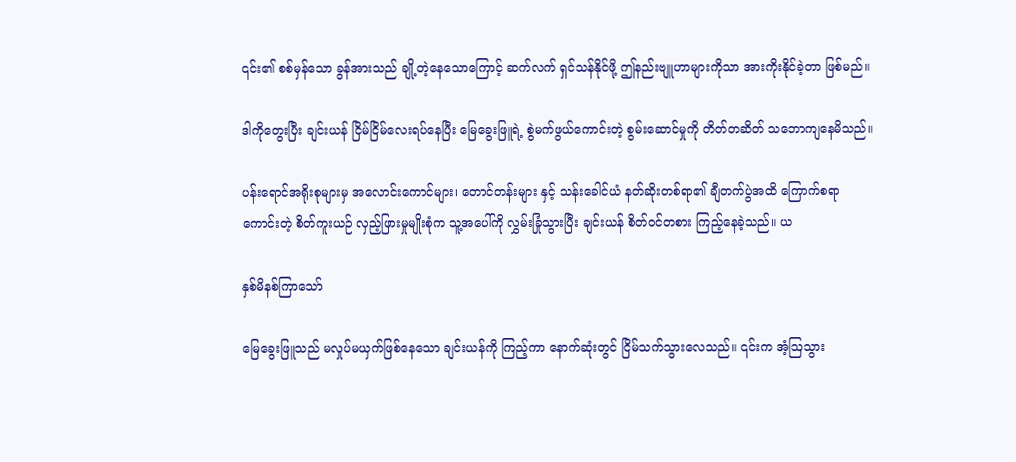၎င်း၏ စစ်မှန်သော ခွန်အားသည် ချို့တဲ့နေသောကြောင့် ဆက်လက် ရှင်သန်နိုင်ဖို့ ဤနည်းဗျူဟာများကိုသာ အားကိုးနိုင်ခဲ့တာ ဖြစ်မည်။

ဒါကိုတွေးပြီး ချင်းယန် ငြိမ်ငြိမ်လေးရပ်နေပြီး မြေခွေးဖြူရဲ့ စွဲမက်ဖွယ်ကောင်းတဲ့ စွမ်းဆောင်မှုကို တိတ်တဆိတ် သဘောကျနေမိသည်။

ပန်းရောင်အရိုးစုများမှ အလောင်းကောင်များ၊ တောင်တန်းများ နှင့် သန်းခေါင်ယံ နတ်ဆိုးတစ်ရာ၏ ချီတက်ပွဲအထိ ကြောက်စရာကောင်းတဲ့ စိတ်ကူးယဉ် လှည့်ဖြားမှုမျိုးစုံက သူ့အပေါ်ကို လွှမ်းခြုံသွားပြီး ချင်းယန် စိတ်ဝင်တစား ကြည့်နေခဲ့သည်။ ယ

နှစ်မိနစ်ကြာသော်

မြေခွေးဖြူသည် မလှုပ်မယှက်ဖြစ်နေသော ချင်းယန်ကို ကြည့်ကာ နောက်ဆုံးတွင် ငြိမ်သက်သွားလေသည်။ ၎င်းက အံ့ဩသွား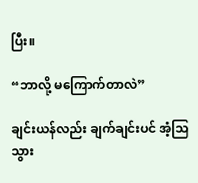ပြီး။

“ဘာလို့ မကြောက်တာလဲ”

ချင်းယန်လည်း ချက်ချင်းပင် အံ့သြသွား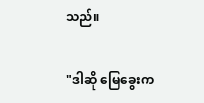သည်။

"ဒါဆို မြေခွေးက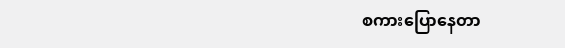စကားပြောနေတာ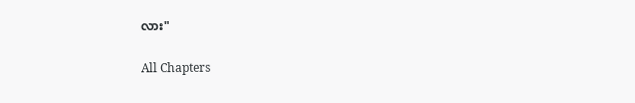လား"

All Chapters